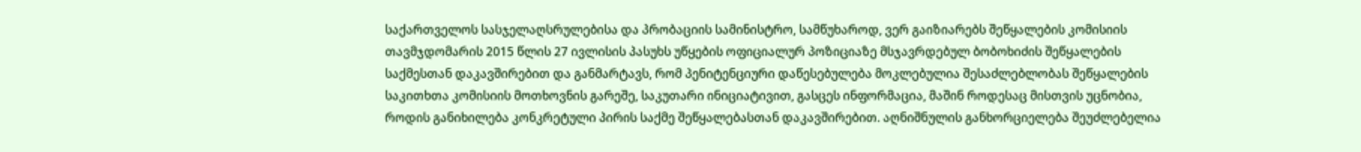საქართველოს სასჯელაღსრულებისა და პრობაციის სამინისტრო, სამწუხაროდ, ვერ გაიზიარებს შეწყალების კომისიის თავმჯდომარის 2015 წლის 27 ივლისის პასუხს უწყების ოფიციალურ პოზიციაზე მსჯავრდებულ ბობოხიძის შეწყალების საქმესთან დაკავშირებით და განმარტავს, რომ პენიტენციური დაწესებულება მოკლებულია შესაძლებლობას შეწყალების საკითხთა კომისიის მოთხოვნის გარეშე, საკუთარი ინიციატივით, გასცეს ინფორმაცია, მაშინ როდესაც მისთვის უცნობია, როდის განიხილება კონკრეტული პირის საქმე შეწყალებასთან დაკავშირებით. აღნიშნულის განხორციელება შეუძლებელია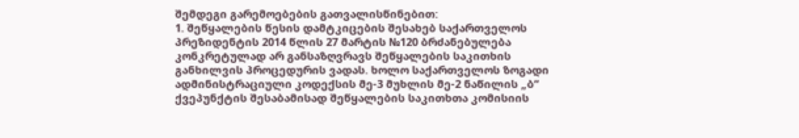შემდეგი გარემოებების გათვალისწინებით:
1. შეწყალების წესის დამტკიცების შესახებ საქართველოს პრეზიდენტის 2014 წლის 27 მარტის №120 ბრძანებულება კონკრეტულად არ განსაზღვრავს შეწყალების საკითხის განხილვის პროცედურის ვადას. ხოლო საქართველოს ზოგადი ადმინისტრაციული კოდექსის მე-3 მუხლის მე-2 ნაწილის „ბ“ ქვეპუნქტის შესაბამისად შეწყალების საკითხთა კომისიის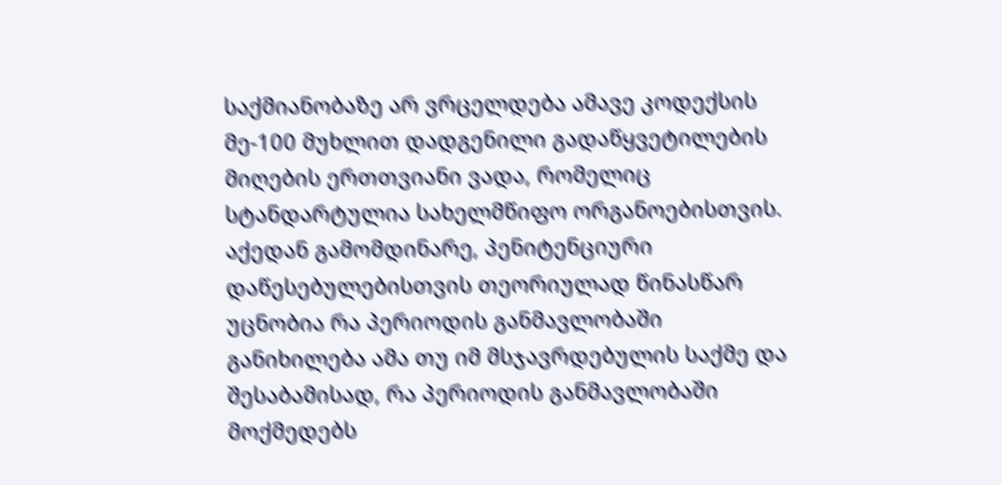საქმიანობაზე არ ვრცელდება ამავე კოდექსის მე-100 მუხლით დადგენილი გადაწყვეტილების მიღების ერთთვიანი ვადა, რომელიც სტანდარტულია სახელმწიფო ორგანოებისთვის. აქედან გამომდინარე, პენიტენციური დაწესებულებისთვის თეორიულად წინასწარ უცნობია რა პერიოდის განმავლობაში განიხილება ამა თუ იმ მსჯავრდებულის საქმე და შესაბამისად, რა პერიოდის განმავლობაში მოქმედებს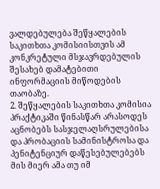ვალდებულება შეწყალების საკითხთა კომისიისთვის ამ კონკრეტული მსჯავრდებულის შესახებ დამატებითი ინფორმაციის მიწოდების თაობაზე.
2. შეწყალების საკითხთა კომისია პრაქტიკაში წინასწარ არასოდეს აცნობებს სასჯელაღსრულებისა და პრობაციის სამინისტროსა და პენიტენციურ დაწესებულებებს მის მიერ ამა თუ იმ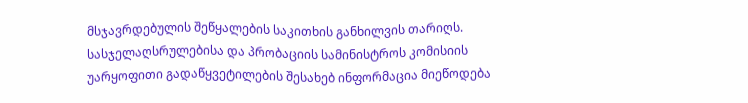მსჯავრდებულის შეწყალების საკითხის განხილვის თარიღს. სასჯელაღსრულებისა და პრობაციის სამინისტროს კომისიის უარყოფითი გადაწყვეტილების შესახებ ინფორმაცია მიეწოდება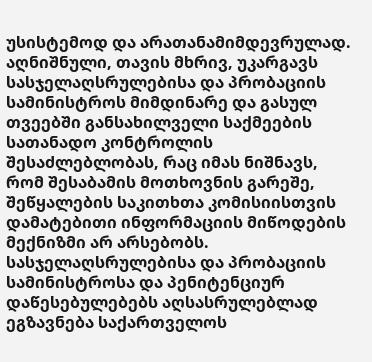უსისტემოდ და არათანამიმდევრულად. აღნიშნული, თავის მხრივ, უკარგავს სასჯელაღსრულებისა და პრობაციის სამინისტროს მიმდინარე და გასულ თვეებში განსახილველი საქმეების სათანადო კონტროლის შესაძლებლობას, რაც იმას ნიშნავს, რომ შესაბამის მოთხოვნის გარეშე, შეწყალების საკითხთა კომისიისთვის დამატებითი ინფორმაციის მიწოდების მექნიზმი არ არსებობს. სასჯელაღსრულებისა და პრობაციის სამინისტროსა და პენიტენციურ დაწესებულებებს აღსასრულებლად ეგზავნება საქართველოს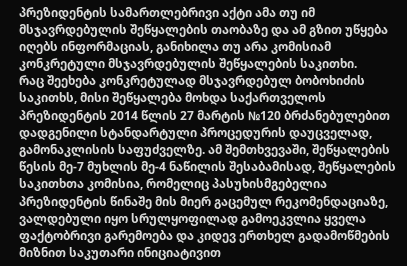პრეზიდენტის სამართლებრივი აქტი ამა თუ იმ მსჯავრდებულის შეწყალების თაობაზე და ამ გზით უწყება იღებს ინფორმაციას, განიხილა თუ არა კომისიამ კონკრეტული მსჯავრდებულის შეწყალების საკითხი.
რაც შეეხება კონკრეტულად მსჯავრდებულ ბობოხიძის საკითხს, მისი შეწყალება მოხდა საქართველოს პრეზიდენტის 2014 წლის 27 მარტის №120 ბრძანებულებით დადგენილი სტანდარტული პროცედურის დაუცველად, გამონაკლისის საფუძველზე. ამ შემთხვევაში, შეწყალების წესის მე-7 მუხლის მე-4 ნაწილის შესაბამისად, შეწყალების საკითხთა კომისია, რომელიც პასუხისმგებელია პრეზიდენტის წინაშე მის მიერ გაცემულ რეკომენდაციაზე, ვალდებული იყო სრულყოფილად გამოეკვლია ყველა ფაქტობრივი გარემოება და კიდევ ერთხელ გადამოწმების მიზნით საკუთარი ინიციატივით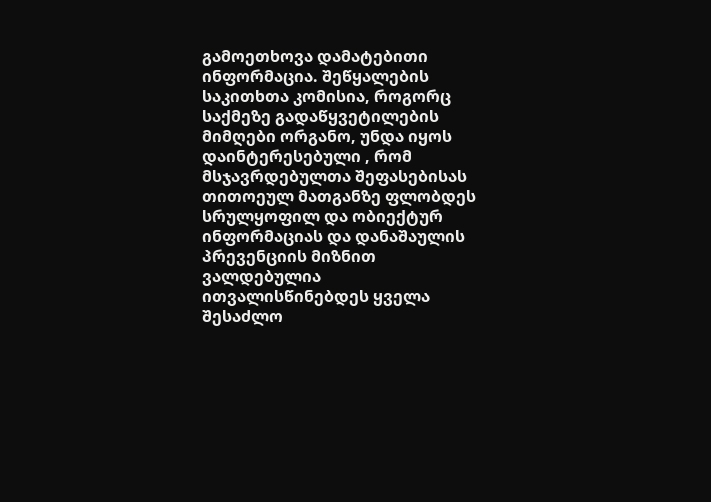გამოეთხოვა დამატებითი ინფორმაცია. შეწყალების საკითხთა კომისია, როგორც საქმეზე გადაწყვეტილების მიმღები ორგანო, უნდა იყოს დაინტერესებული , რომ მსჯავრდებულთა შეფასებისას თითოეულ მათგანზე ფლობდეს სრულყოფილ და ობიექტურ ინფორმაციას და დანაშაულის პრევენციის მიზნით ვალდებულია ითვალისწინებდეს ყველა შესაძლო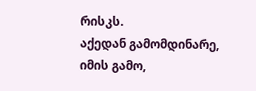რისკს.
აქედან გამომდინარე, იმის გამო,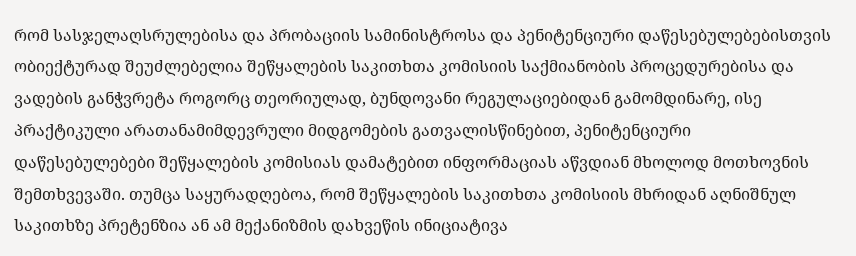რომ სასჯელაღსრულებისა და პრობაციის სამინისტროსა და პენიტენციური დაწესებულებებისთვის ობიექტურად შეუძლებელია შეწყალების საკითხთა კომისიის საქმიანობის პროცედურებისა და ვადების განჭვრეტა როგორც თეორიულად, ბუნდოვანი რეგულაციებიდან გამომდინარე, ისე პრაქტიკული არათანამიმდევრული მიდგომების გათვალისწინებით, პენიტენციური დაწესებულებები შეწყალების კომისიას დამატებით ინფორმაციას აწვდიან მხოლოდ მოთხოვნის შემთხვევაში. თუმცა საყურადღებოა, რომ შეწყალების საკითხთა კომისიის მხრიდან აღნიშნულ საკითხზე პრეტენზია ან ამ მექანიზმის დახვეწის ინიციატივა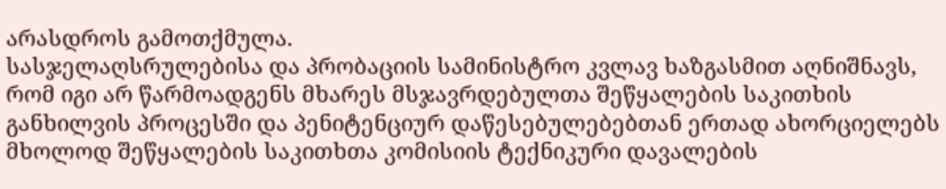არასდროს გამოთქმულა.
სასჯელაღსრულებისა და პრობაციის სამინისტრო კვლავ ხაზგასმით აღნიშნავს, რომ იგი არ წარმოადგენს მხარეს მსჯავრდებულთა შეწყალების საკითხის განხილვის პროცესში და პენიტენციურ დაწესებულებებთან ერთად ახორციელებს მხოლოდ შეწყალების საკითხთა კომისიის ტექნიკური დავალების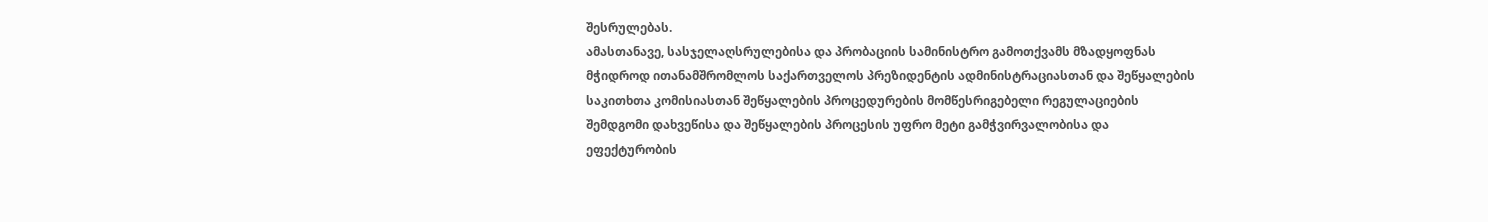შესრულებას.
ამასთანავე, სასჯელაღსრულებისა და პრობაციის სამინისტრო გამოთქვამს მზადყოფნას მჭიდროდ ითანამშრომლოს საქართველოს პრეზიდენტის ადმინისტრაციასთან და შეწყალების საკითხთა კომისიასთან შეწყალების პროცედურების მომწესრიგებელი რეგულაციების შემდგომი დახვეწისა და შეწყალების პროცესის უფრო მეტი გამჭვირვალობისა და ეფექტურობის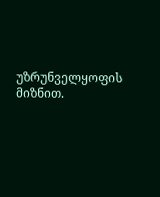უზრუნველყოფის მიზნით.